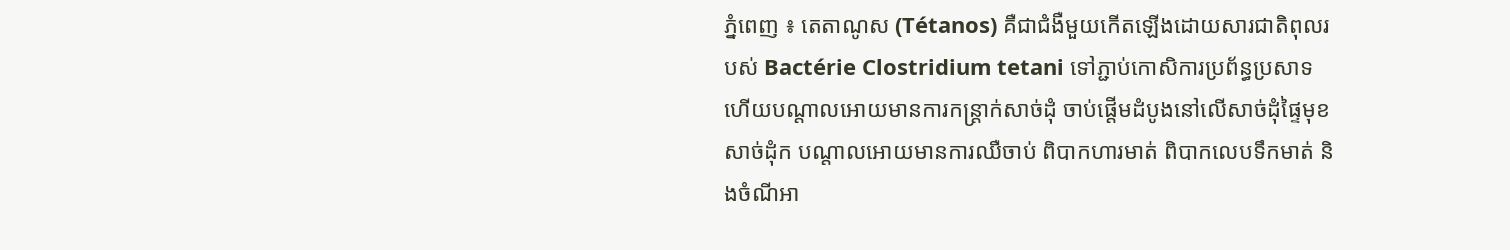ភ្នំពេញ ៖ តេតាណូស (Tétanos) គឺជាជំងឺមួយកើតឡើងដោយសារជាតិពុលរបស់ Bactérie Clostridium tetani ទៅភ្ជាប់កោសិការប្រព័ន្ធប្រសាទ ហើយបណ្តាលអោយមានការកន្ត្រាក់សាច់ដុំ ចាប់ផ្តើមដំបូងនៅលើសាច់ដុំផ្ទៃមុខ សាច់ដុំក បណ្តាលអោយមានការឈឺចាប់ ពិបាកហារមាត់ ពិបាកលេបទឹកមាត់ និងចំណីអា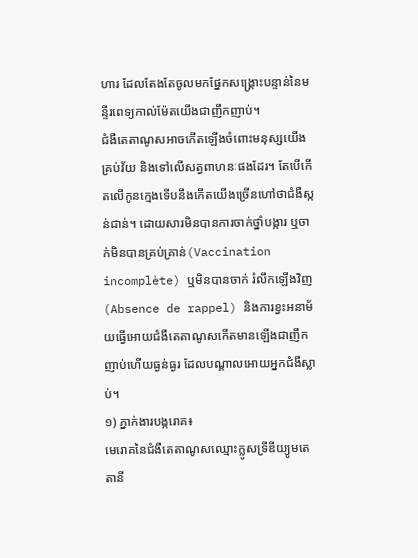ហារ ដែលតែងតែចូលមកផ្នែកសង្រ្គោះបន្ទាន់នៃមន្ទីរពេទ្យកាល់ម៉ែតយើងជាញឹកញាប់។
ជំងឺតេតាណូសអាចកើតឡើងចំពោះមនុស្សយើងគ្រប់វ័យ និងទៅលើសត្វពាហនៈផងដែរ។ តែបើកើតលើកូនក្មេងទើបនឹងកើតយើងច្រើនហៅថាជំងឺស្កន់ជាន់។ ដោយសារមិនបានការចាក់ថ្នាំបង្ការ ឬចាក់មិនបានគ្រប់គ្រាន់(Vaccination incomplète) ឬមិនបានចាក់ រំលឹកឡើងវិញ(Absence de rappel) និងការខ្វះអនាម័យធ្វើអោយជំងឺតេតាណូសកើតមានឡើងជាញឹកញាប់ហើយធ្ងន់ធ្ងរ ដែលបណ្តាលអោយអ្នកជំងឺស្លាប់។
១) ភ្នាក់ងារបង្ករោគ៖
មេរោគនៃជំងឺតេតាណូសឈ្មោះក្លូសទ្រីឌីយ្យូមតេតានី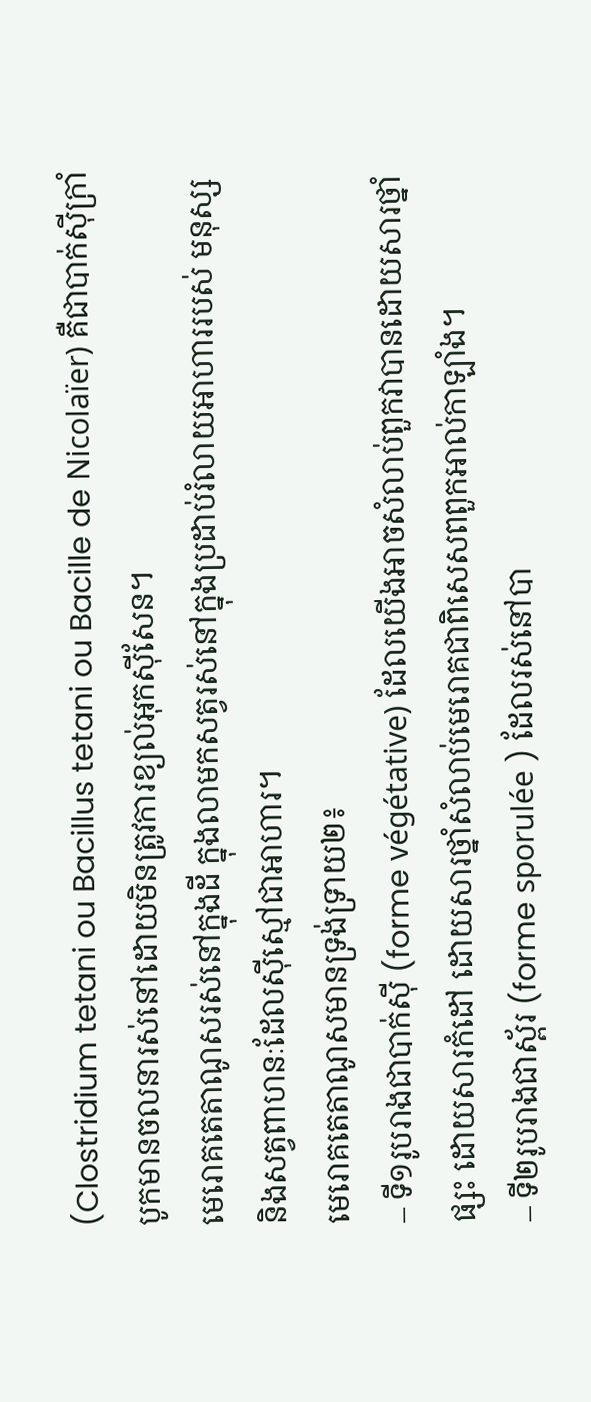(Clostridium tetani ou Bacillus tetani ou Bacille de Nicolaïer) គឺជាបាក់ស៊ីក្រាំបូកមានចលនារស់នៅដោយមិនត្រូវការខ្យល់អុកស៊ីសែន។
មេរោគតេតាណូសរស់នៅក្នុងដី ក្នុងលាមកសត្វរស់នៅក្នុងប្រដាប់រំលាយអាហាររបស់ មនុស្ស និងសត្វពាហនៈដែលស៊ីស្មៅជាអាហារ។
មេរោគតេតាណូសមានទ្រង់ទ្រាយ២៖
– ទី១រូបរាងជាបាក់ស៊ី (forme végétative) ដែលយើងអាចសំលាប់ពួកវាបានដោយសារថ្នាំផ្សះ ដោយសារកំដៅ ដោយសារថ្នាំសំលាប់មេរោគជាពិសេសពពួកអាល់កាឡាំង។
– ទី២រូបរាងជាស្ព័រ (forme sporulée ) ដែលរស់នៅបា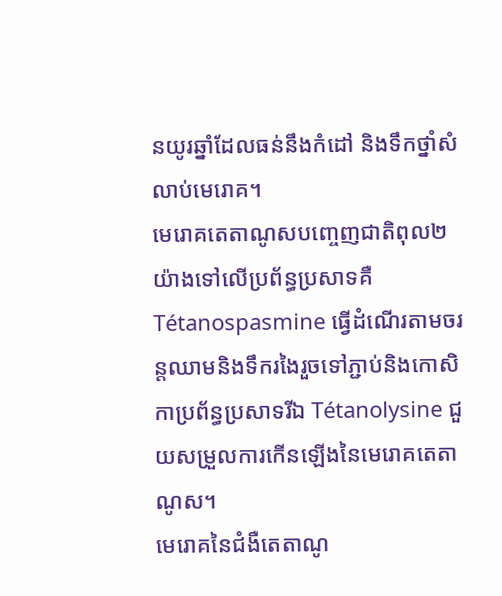នយូរឆ្នាំដែលធន់នឹងកំដៅ និងទឹកថ្នាំសំលាប់មេរោគ។
មេរោគតេតាណូសបញ្ចេញជាតិពុល២យ៉ាងទៅលើប្រព័ន្ធប្រសាទគឺ Tétanospasmine ធ្វើដំណើរតាមចរន្តឈាមនិងទឹករងៃរួចទៅភ្ជាប់និងកោសិកាប្រព័ន្ធប្រសាទរីឯ Tétanolysine ជួយសម្រួលការកើនឡើងនៃមេរោគតេតាណូស។
មេរោគនៃជំងឺតេតាណូ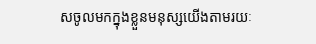សចូលមកក្នុងខ្លួនមនុស្សយើងតាមរយៈ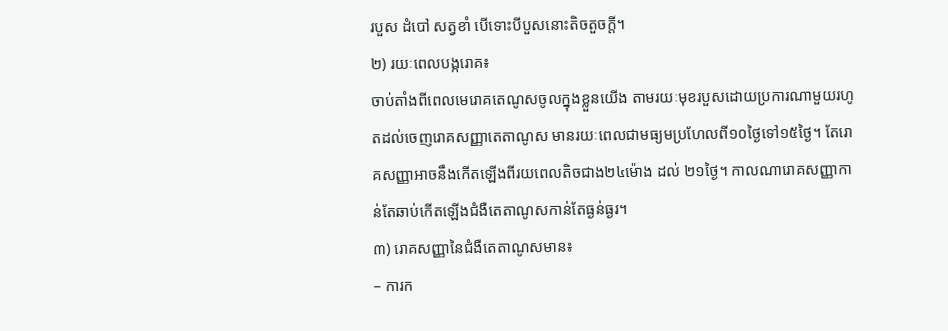របួស ដំបៅ សត្វខាំ បើទោះបីបួសនោះតិចតួចក្តី។
២) រយៈពេលបង្ករោគ៖
ចាប់តាំងពីពេលមេរោគតេណូសចូលក្នុងខ្លួនយើង តាមរយៈមុខរបួសដោយប្រការណាមួយរហូតដល់ចេញរោគសញ្ញាតេតាណូស មានរយៈពេលជាមធ្យមប្រហែលពី១០ថ្ងៃទៅ១៥ថ្ងៃ។ តែរោគសញ្ញាអាចនឹងកើតឡើងពីរយពេលតិចជាង២៤ម៉ោង ដល់ ២១ថ្ងៃ។ កាលណារោគសញ្ញាកាន់តែឆាប់កើតឡើងជំងឺតេតាណូសកាន់តែធ្ងន់ធ្ងរ។
៣) រោគសញ្ញានៃជំងឺតេតាណូសមាន៖
– ការក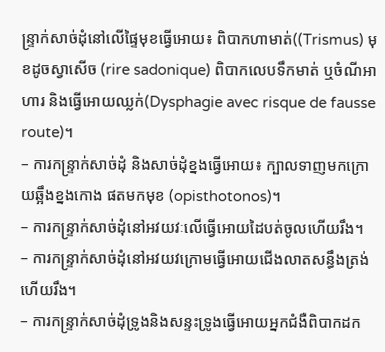ន្រ្ទាក់សាច់ដុំនៅលើផ្ទៃមុខធ្វើអោយ៖ ពិបាកហាមាត់((Trismus) មុខដូចស្វាសើច (rire sadonique) ពិបាកលេបទឹកមាត់ ឬចំណីអាហារ និងធ្វើអោយឈ្លក់(Dysphagie avec risque de fausse route)។
– ការកន្រ្ទាក់សាច់ដុំ និងសាច់ដុំខ្នងធ្វើអោយ៖ ក្បាលទាញមកក្រោយឆ្អឹងខ្នងកោង ផតមកមុខ (opisthotonos)។
– ការកន្រ្ទាក់សាច់ដុំនៅអវយវៈលើធ្វើអោយដៃបត់ចូលហើយរឹង។
– ការកន្រ្ទាក់សាច់ដុំនៅអវយវក្រោមធ្វើអោយជើងលាតសន្ធឹងត្រង់ហើយរឹង។
– ការកន្រ្ទាក់សាច់ដុំទ្រូងនិងសន្ទះទ្រូងធ្វើអោយអ្នកជំងឺពិបាកដក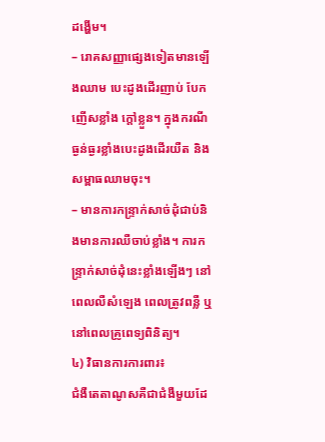ដង្ហើម។
– រោគសញ្ញាផ្សេងទៀតមានឡើងឈាម បេះដូងដើរញាប់ បែកញើសខ្លាំង ក្តៅខ្លួន។ ក្នុងករណីធ្ងន់ធ្ងរខ្លាំងបេះដូងដើរយឺត និងសម្ពាធឈាមចុះ។
– មានការកន្រ្ទាក់សាច់ដុំជាប់និងមានការឈឺចាប់ខ្លាំង។ ការកន្រ្ទាក់សាច់ដុំនេះខ្លាំងឡើងៗ នៅពេលលឺសំឡេង ពេលត្រូវពន្លឺ ឬនៅពេលគ្រូពេទ្យពិនិត្យ។
៤) វិធានការការពារ៖
ជំងឺតេតាណូសគឺជាជំងឺមួយដែ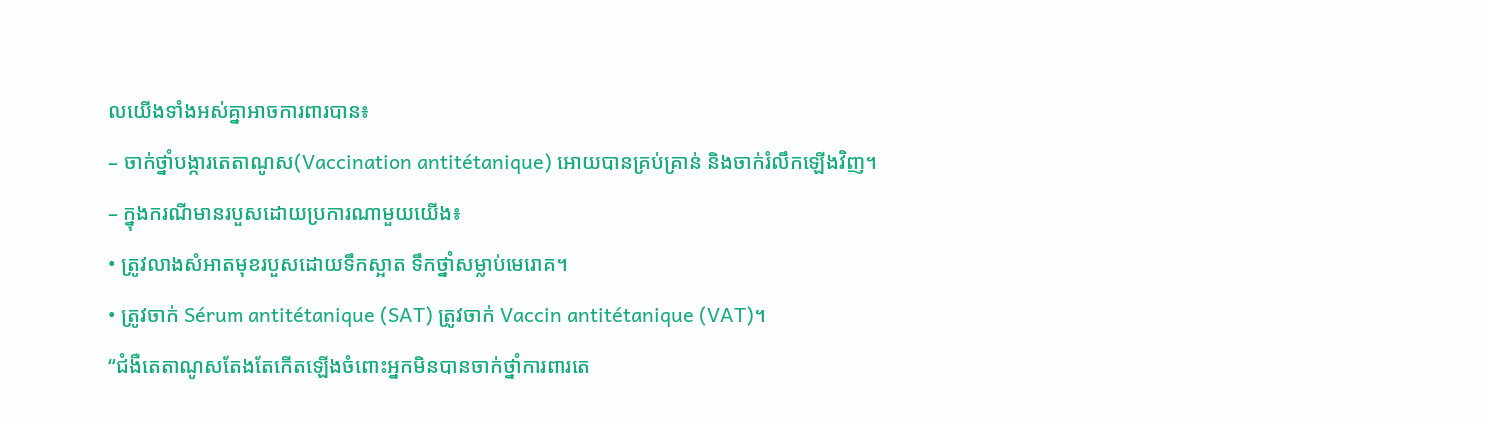លយើងទាំងអស់គ្នាអាចការពារបាន៖
– ចាក់ថ្នាំបង្ការតេតាណូស(Vaccination antitétanique) អោយបានគ្រប់គ្រាន់ និងចាក់រំលឹកឡើងវិញ។
– ក្នុងករណីមានរបួសដោយប្រការណាមួយយើង៖
• ត្រូវលាងសំអាតមុខរបួសដោយទឹកស្អាត ទឹកថ្នាំសម្លាប់មេរោគ។
• ត្រូវចាក់ Sérum antitétanique (SAT) ត្រូវចាក់ Vaccin antitétanique (VAT)។
“ជំងឺតេតាណូសតែងតែកើតឡើងចំពោះអ្នកមិនបានចាក់ថ្នាំការពារតេ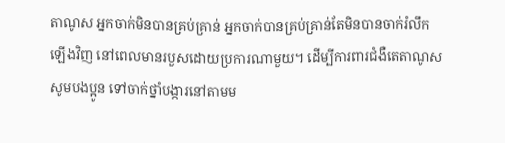តាណូស អ្នកចាក់មិនបានគ្រប់គ្រាន់ អ្នកចាក់បានគ្រប់គ្រាន់តែមិនបានចាក់រំលឹកឡើងវិញ នៅពេលមានរបួសដោយប្រការណាមួយ។ ដើម្បីការពារជំងឺតេតាណូសសូមបងប្អូន ទៅចាក់ថ្នាំបង្ការនៅតាមម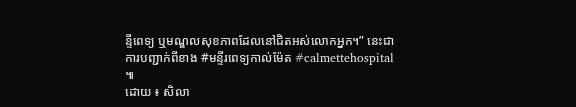ន្ទីពេទ្យ ឬមណ្ឌលសុខភាពដែលនៅជិតអស់លោកអ្នក។” នេះជាការបញ្ជាក់ពីខាង #មន្ទីរពេទ្យកាល់ម៉ែត #calmettehospital ៕
ដោយ ៖ សិលា